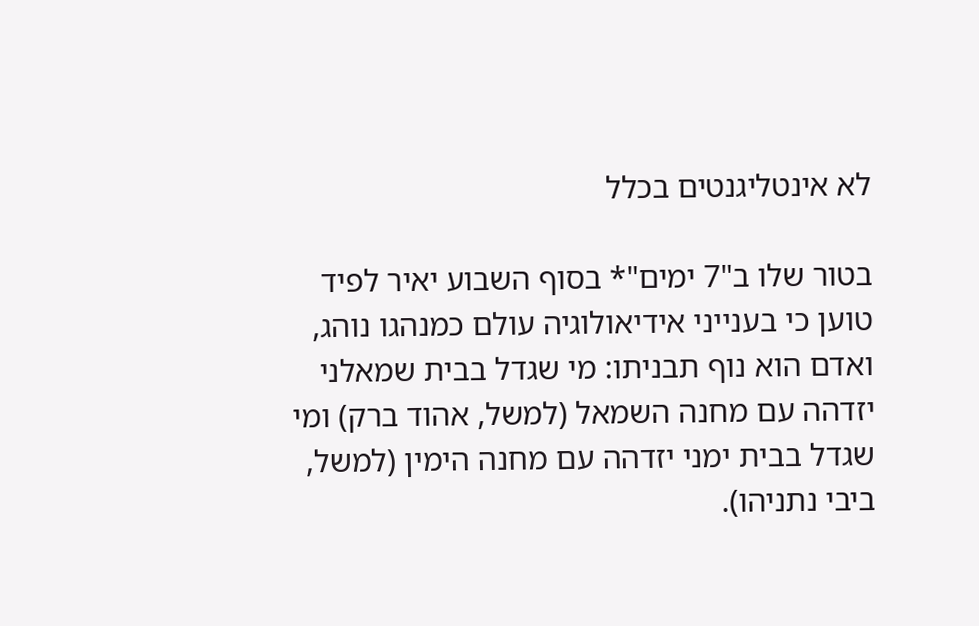לא אינטליגנטים בכלל

בטור שלו ב"7 ימים"* בסוף השבוע יאיר לפיד טוען כי בענייני אידיאולוגיה עולם כמנהגו נוהג, ואדם הוא נוף תבניתו: מי שגדל בבית שמאלני יזדהה עם מחנה השמאל (למשל, אהוד ברק) ומי שגדל בבית ימני יזדהה עם מחנה הימין (למשל, ביבי נתניהו).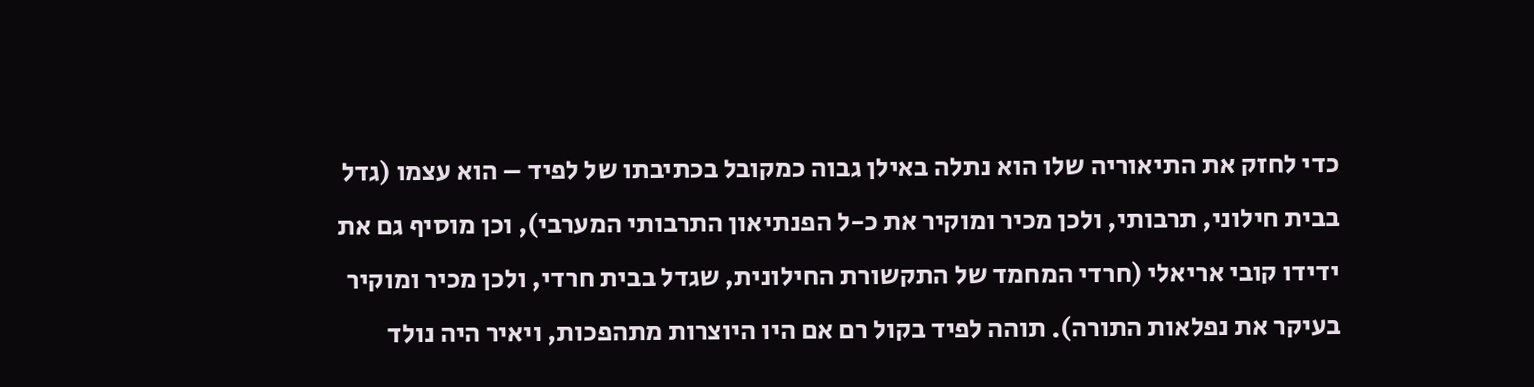כדי לחזק את התיאוריה שלו הוא נתלה באילן גבוה כמקובל בכתיבתו של לפיד – הוא עצמו (גדל בבית חילוני, תרבותי, ולכן מכיר ומוקיר את כ-ל הפנתיאון התרבותי המערבי), וכן מוסיף גם את ידידו קובי אריאלי (חרדי המחמד של התקשורת החילונית, שגדל בבית חרדי, ולכן מכיר ומוקיר בעיקר את נפלאות התורה). תוהה לפיד בקול רם אם היו היוצרות מתהפכות, ויאיר היה נולד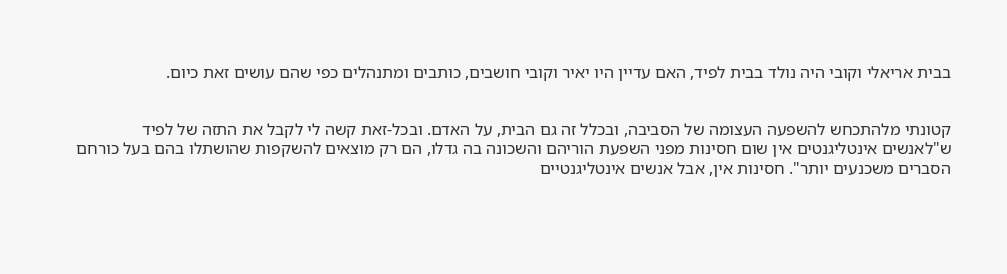בבית אריאלי וקובי היה נולד בבית לפיד, האם עדיין היו יאיר וקובי חושבים, כותבים ומתנהלים כפי שהם עושים זאת כיום.


קטונתי מלהתכחש להשפעה העצומה של הסביבה, ובכלל זה גם הבית, על האדם. ובכל-זאת קשה לי לקבל את התזה של לפיד ש"לאנשים אינטליגנטים אין שום חסינות מפני השפעת הוריהם והשכונה בה גדלו, הם רק מוצאים להשקפות שהושתלו בהם בעל כורחם הסברים משכנעים יותר". חסינות אין, אבל אנשים אינטליגנטיים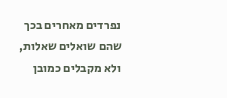נפרדים מאחרים בכך שהם שואלים שאלות, ולא מקבלים כמובן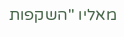מאליו "השקפות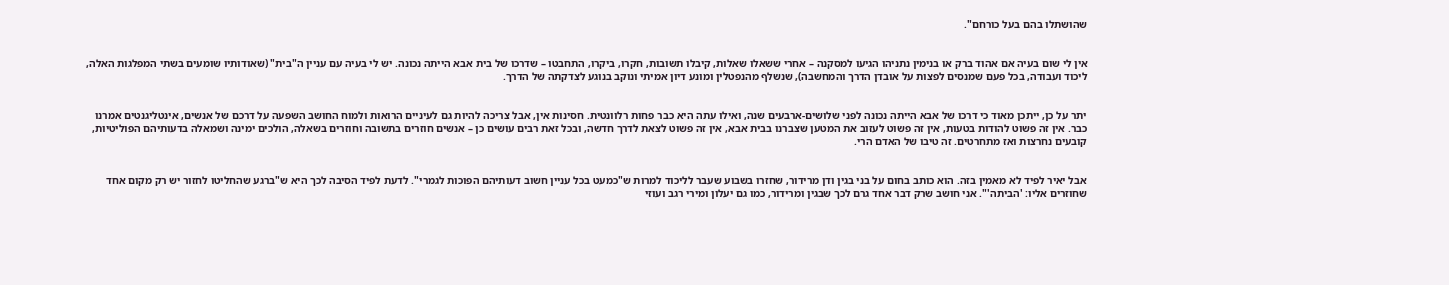שהושתלו בהם בעל כורחם".


אין לי שום בעיה אם אהוד ברק או בנימין נתניהו הגיעו למסקנה – אחרי ששאלו שאלות, קיבלו תשובות, חקרו, ביקרו, התחבטו – שדרכו של בית אבא הייתה נכונה. יש לי בעיה עם עניין ה"בית" (שאודותיו שומעים בשתי המפלגות האלה, ליכוד ועבודה, בכל פעם שמנסים לפצות על אובדן הדרך והמחשבה), שנשלף מהנפטלין ומונע דיון אמיתי ונוקב בנוגע לצדקתה של הדרך.


יתר על כן, ייתכן מאוד כי דרכו של אבא הייתה נכונה לפני שלושים-ארבעים שנה, ואילו עתה היא כבר פחות רלוונטית. חסינות אין, אבל צריכה להיות גם לעיניים הרואות ולמוח החושב השפעה על דרכם של אנשים, אינטליגנטים אמרנו כבר. אין זה פשוט להודות בטעות, אין זה פשוט לעזוב את המטען שצברנו בבית אבא, אין זה פשוט לצאת לדרך חדשה, ובכל זאת רבים עושים כן – אנשים חוזרים בתשובה וחוזרים בשאלה, הולכים ימינה ושמאלה בדעותיהם הפוליטיות, קובעים נחרצות ואז מתחרטים. זה טיבו של האדם הרי.


אבל יאיר לפיד לא מאמין בזה. הוא כותב בחום על בני בגין ודן מרידור, שחזרו בשבוע שעבר לליכוד למרות ש"כמעט בכל עניין חשוב דעותיהם הפוכות לגמרי". לדעת לפיד הסיבה לכך היא ש"ברגע שהחליטו לחזור יש רק מקום אחד שחוזרים אליו: 'הביתה'". אני חושב שרק דבר אחד גרם לכך שבגין ומרידור, כמו גם יעלון ומירי רגב ועוזי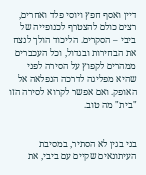דיין ואסף חפץ ויוסי פלד ואחרים, רצים כולם להצטרף לכנופייה של ביבי – הסקרים. הליכוד הולך לנצח את הבחירות ובגדול, וכל העכברים ממהרים לקפוץ על הסירה לפני שהיא מפליגה לדרכה הנפלאה אל האופק. ואם אפשר לקרוא לסירה הזו "בית" מה טוב.


בני בגין לא הסתיר, במסיבת העיתונאים שקיים עם ביבי, את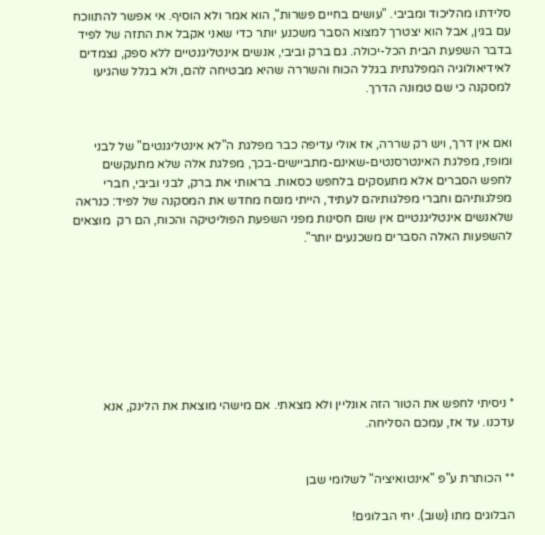סלידתו מהליכוד ומביבי. "עושים בחיים פשרות", הוא אמר ולא הוסיף. אי אפשר להתווכח עם בגין, אבל הוא יצטרך למצוא הסבר משכנע יותר כדי שאני אקבל את התזה של לפיד בדבר השפעת הבית הכל-יכולה. גם ברק וביבי, אנשים אינטליגנטיים ללא ספק, נצמדים לאידיאולוגיה המפלגתית בגלל הכוח והשררה שהיא מבטיחה להם, ולא בגלל שהגיעו למסקנה כי שם טמונה הדרך.


ואם אין דרך, ויש רק שררה, אז אולי עדיפה כבר מפלגת ה"לא אינטליגנטים" של לבני ומופז, מפלגת האינטרסנטים-שאינם-מתביישים-בכך, מפלגת אלה שלא מתעקשים לחפש הסברים אלא מתעסקים בלחפש כסאות. בראותי את ברק, לבני וביבי, חברי מפלגותיהם וחברי מפלגותיהם לעתיד, הייתי מנסח מחדש את המסקנה של לפיד: כנראה שלאנשים אינטליגנטיים אין שום חסינות מפני השפעת הפוליטיקה והכוח, הם רק  מוצאים להשפעות האלה הסברים משכנעים יותר".








* ניסיתי לחפש את הטור הזה אונליין ולא מצאתי. אם מישהי מוצאת את הלינק, אנא עדכנו. עד אז, עמכם הסליחה.


** הכותרת ע"פ "אינטואיציה" לשלומי שבן

הבלוגים מתו (שוב). יחי הבלוגים!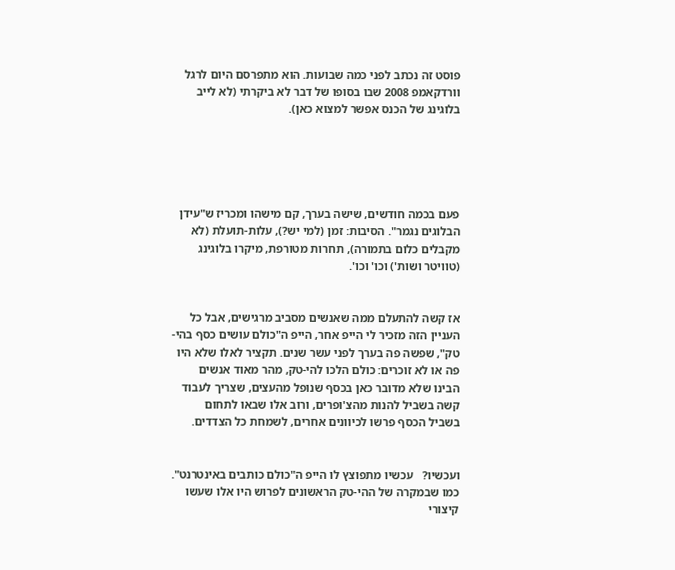פוסט זה נכתב לפני כמה שבועות. הוא מתפרסם היום לרגל וורדקאמפ 2008 שבו בסופו של דבר לא ביקרתי (לא לייב בלוגינג של הכנס אפשר למצוא כאן).





פעם בכמה חודשים, שישה בערך, קם מישהו ומכריז ש"עידן הבלוגים נגמר". הסיבות: זמן (למי יש?), עלות-תועלת (לא מקבלים כלום בתמורה), תחרות מטורפת, מיקרו בלוגינג (טוויטר ושות') וכו' וכו'.


אז קשה להתעלם ממה שאנשים מסביב מרגישים, אבל כל העניין הזה מזכיר לי הייפ אחר, הייפ ה"כולם עושים כסף בהי-טק", שפשה פה בערך לפני עשר שנים. תקציר לאלו שלא היו פה או לא זוכרים: כולם הלכו להי-טק, מהר מאוד אנשים הבינו שלא מדובר כאן בכסף שנופל מהעצים, שצריך לעבוד קשה בשביל להנות מהצ'ופרים, ורוב אלו שבאו לתחום בשביל הכסף פרשו לכיוונים אחרים, לשמחת כל הצדדים.


ועכשיו?   עכשיו מתפוצץ לו הייפ ה"כולם כותבים באינטרנט". כמו שבמקרה של ההי-טק הראשונים לפרוש היו אלו שעשו קיצורי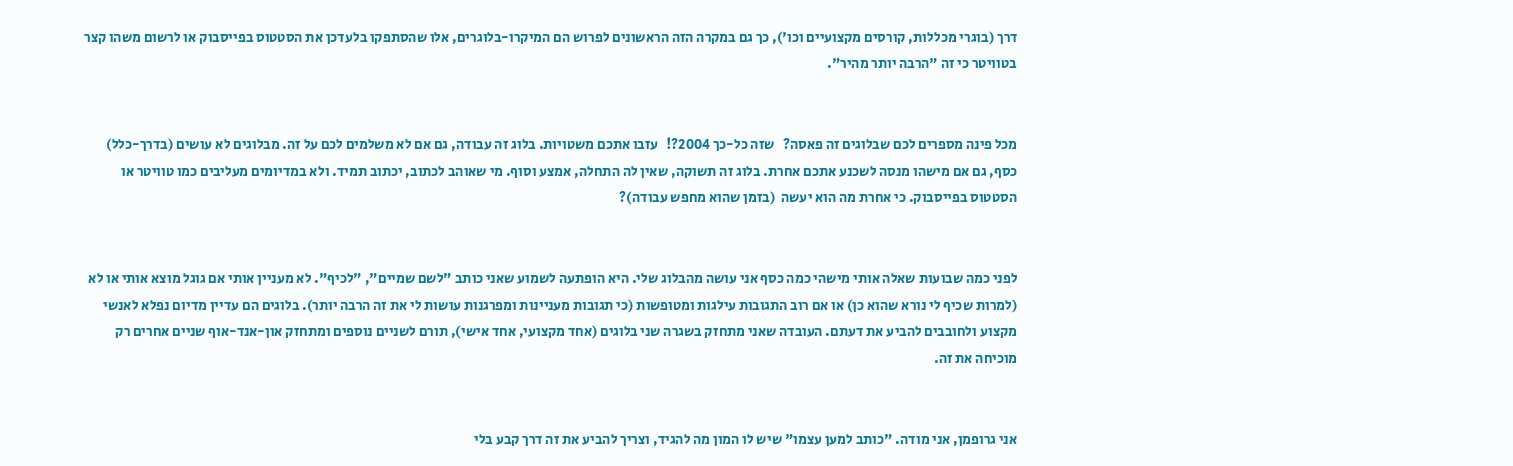דרך (בוגרי מכללות, קורסים מקצועיים וכו'), כך גם במקרה הזה הראשונים לפרוש הם המיקרו-בלוגרים, אלו שהסתפקו בלעדכן את הסטטוס בפייסבוק או לרשום משהו קצר בטוויטר כי זה "הרבה יותר מהיר".


מכל פינה מספרים לכם שבלוגים זה פאסה?   שזה כל-כך 2004?!   עזבו אתכם משטויות. בלוג זה עבודה, גם אם לא משלמים לכם על זה. מבלוגים לא עושים (בדרך-כלל) כסף, גם אם מישהו מנסה לשכנע אתכם אחרת. בלוג זה תשוקה, שאין לה התחלה, אמצע וסוף. מי שאוהב לכתוב, יכתוב תמיד. ולא במדיומים מעליבים כמו טוויטר או הסטטוס בפייסבוק. כי אחרת מה הוא יעשה  (בזמן שהוא מחפש עבודה)?


לפני כמה שבועות שאלה אותי מישהי כמה כסף אני עושה מהבלוג שלי. היא הופתעה לשמוע שאני כותב "לשם שמיים", "לכיף". לא מעניין אותי אם גוגל מוצא אותי או לא (למרות שכיף לי נורא שהוא כן) או אם רוב התגובות עילגות ומטופשות (כי תגובות מעניינות ומפרגנות עושות לי את זה הרבה יותר). בלוגים הם עדיין מדיום נפלא לאנשי מקצוע ולחובבים להביע את דעתם. העובדה שאני מתחזק בשגרה שני בלוגים (אחד מקצועי, אחד אישי), תורם לשניים נוספים ומתחזק און-אנד-אוף שניים אחרים רק מוכיחה את זה.


אני גרופמן, אני מודה. "כותב למען עצמו" שיש לו המון מה להגיד, וצריך להביע את זה דרך קבע בלי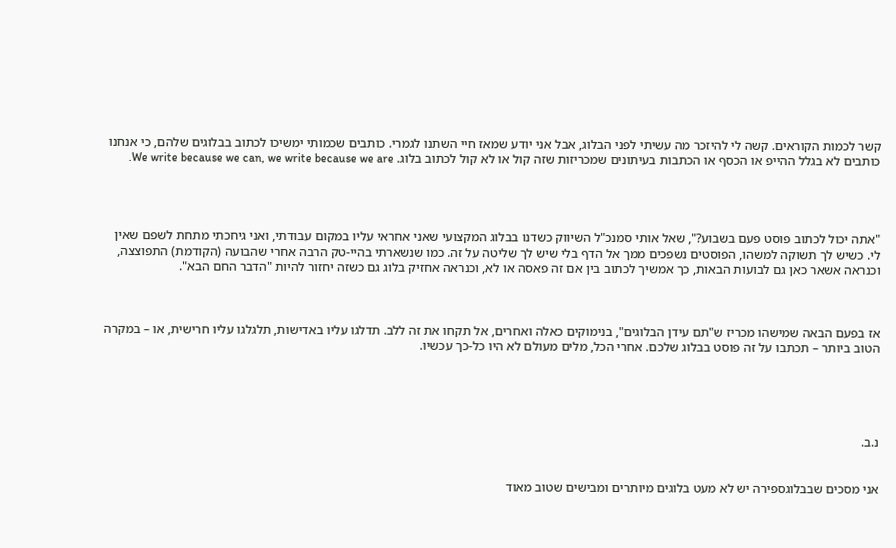קשר לכמות הקוראים. קשה לי להיזכר מה עשיתי לפני הבלוג, אבל אני יודע שמאז חיי השתנו לגמרי. כותבים שכמותי ימשיכו לכתוב בבלוגים שלהם, כי אנחנו כותבים לא בגלל ההייפ או הכסף או הכתבות בעיתונים שמכריזות שזה קול או לא קול לכתוב בלוג. We write because we can, we write because we are.




"אתה יכול לכתוב פוסט פעם בשבוע?", שאל אותי סמנכ"ל השיווק כשדנו בבלוג המקצועי שאני אחראי עליו במקום עבודתי, ואני גיחכתי מתחת לשפם שאין לי. כשיש לך תשוקה למשהו, הפוסטים נשפכים ממך אל הדף בלי שיש לך שליטה על זה. כמו שנשארתי בהיי-טק הרבה אחרי שהבועה (הקודמת) התפוצצה, וכנראה אשאר כאן גם לבועות הבאות, כך אמשיך לכתוב בין אם זה פאסה או לא, וכנראה אחזיק בלוג גם כשזה יחזור להיות "הדבר החם הבא".



אז בפעם הבאה שמישהו מכריז ש"תם עידן הבלוגים", בנימוקים כאלה ואחרים, אל תקחו את זה ללב. תדלגו עליו באדישות, תלגלגו עליו חרישית, או – במקרה הטוב ביותר – תכתבו על זה פוסט בבלוג שלכם. אחרי הכל, מלים מעולם לא היו כל-כך עכשיו.





נ.ב.


אני מסכים שבבלוגספירה יש לא מעט בלוגים מיותרים ומבישים שטוב מאוד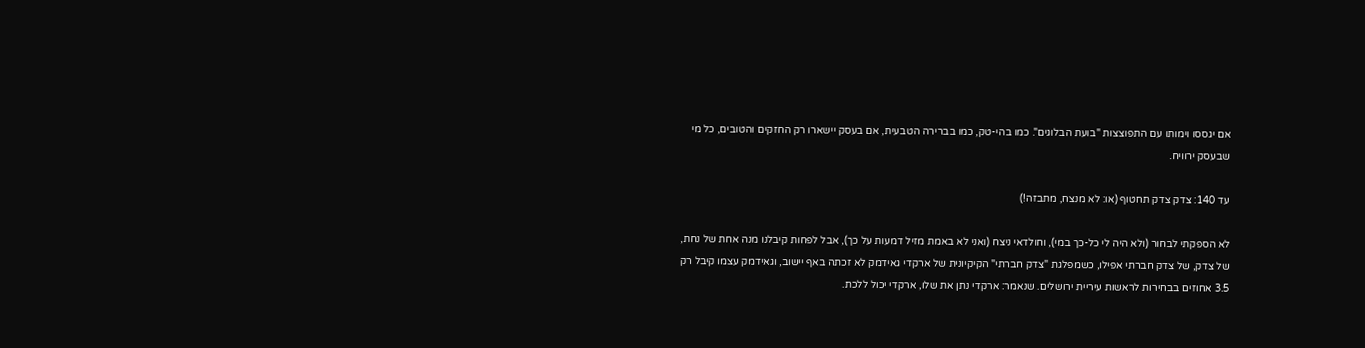אם יגססו וימותו עם התפוצצות "בועת הבלוגים". כמו בהי-טק, כמו בברירה הטבעית, אם בעסק יישארו רק החזקים והטובים, כל מי שבעסק ירוויח.

עד 140: צדק צדק תחטוף (או: לא מנצח, מתבזה!)

לא הספקתי לבחור (ולא היה לי כל-כך במי), וחולדאי ניצח (ואני לא באמת מזיל דמעות על כך), אבל לפחות קיבלנו מנה אחת של נחת, של צדק, של צדק חברתי אפילו, כשמפלגת "צדק חברתי" הקיקיונית של ארקדי גאידמק לא זכתה באף יישוב, וגאידמק עצמו קיבל רק 3.5 אחוזים בבחירות לראשות עיריית ירושלים. שנאמר: ארקדי נתן את שלו, ארקדי יכול ללכת.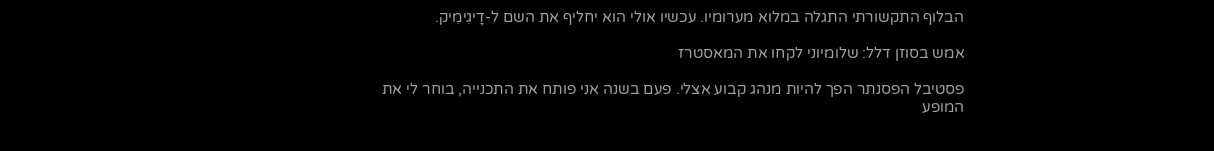הבלוף התקשורתי התגלה במלוא מערומיו. עכשיו אולי הוא יחליף את השם ל-דָיגִימִיק.

אמש בסוזן דלל: שלומיוני לקחו את המאסטרז

פסטיבל הפסנתר הפך להיות מנהג קבוע אצלי. פעם בשנה אני פותח את התכנייה, בוחר לי את המופע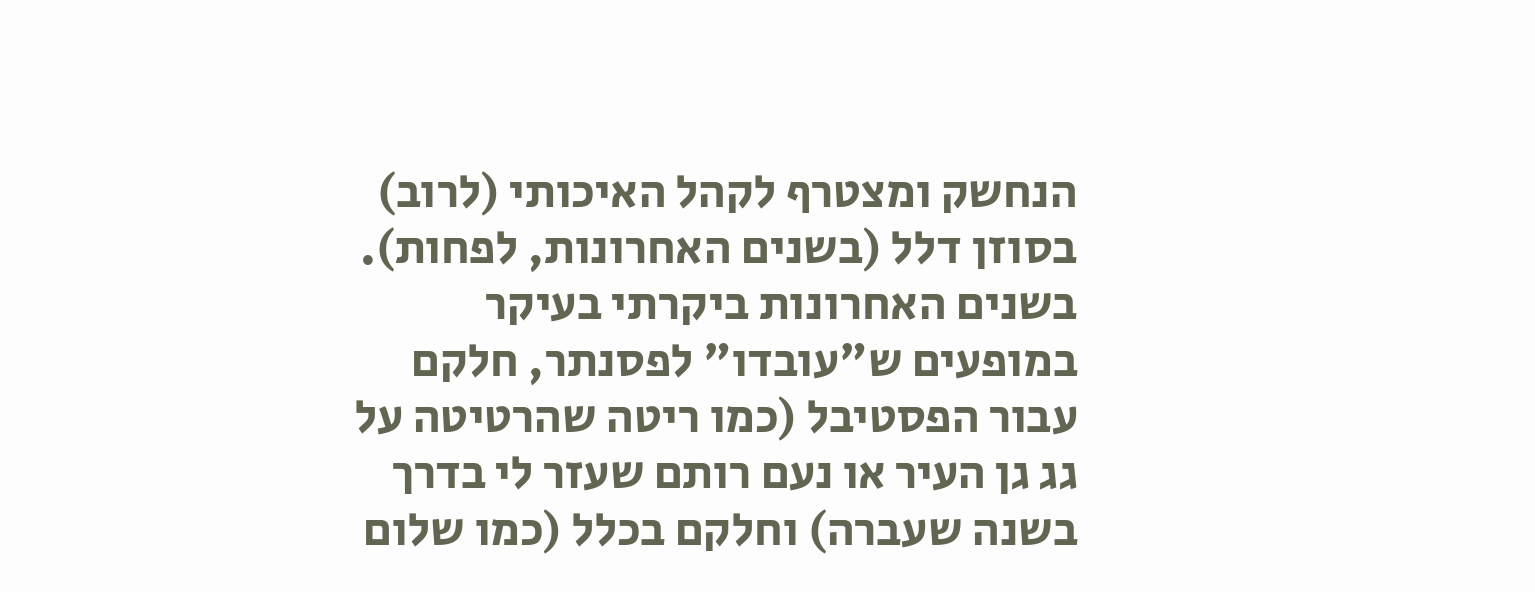הנחשק ומצטרף לקהל האיכותי (לרוב) בסוזן דלל (בשנים האחרונות, לפחות). בשנים האחרונות ביקרתי בעיקר במופעים ש"עובדו" לפסנתר, חלקם עבור הפסטיבל (כמו ריטה שהרטיטה על גג גן העיר או נעם רותם שעזר לי בדרך בשנה שעברה) וחלקם בכלל (כמו שלום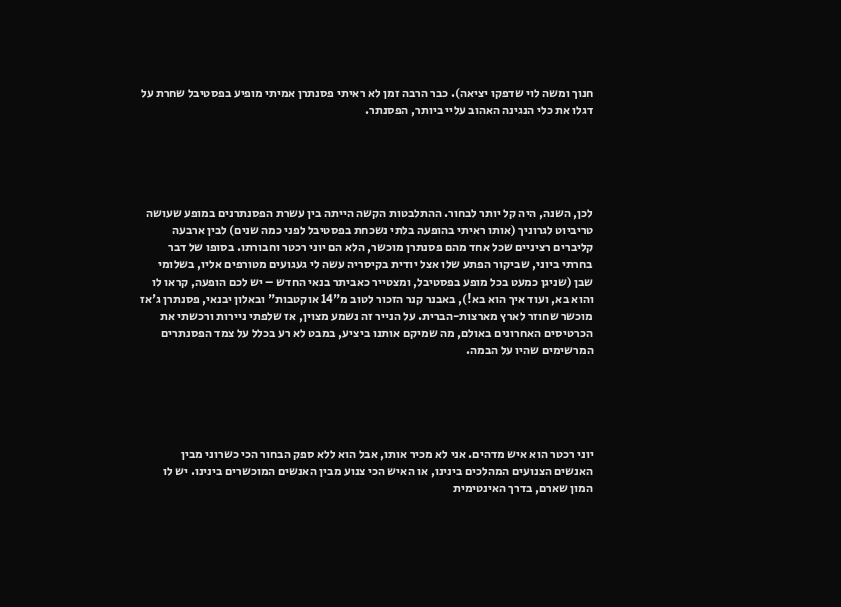חנוך ומשה לוי שדפקו יציאה). כבר הרבה זמן לא ראיתי פסנתרן אמיתי מופיע בפסטיבל שחרת על דגלו את כלי הנגינה האהוב עליי ביותר, הפסנתר.





לכן, השנה, היה קל יותר לבחור. ההתלבטות הקשה הייתה בין עשרת הפסנתרנים במופע שעושה טריביוט לגרוניך (אותו ראיתי בהופעה בלתי נשכחת בפסטיבל לפני כמה שנים) לבין ארבעה קליברים רציניים שכל אחד מהם פסנתרן מוכשר, הלא הם יוני רכטר וחבורתו. בסופו של דבר בחרתי ביוני, שביקור הפתע שלו אצל יודית בקיסריה עשה לי געגועים מטורפים אליו, בשלומי שבן (שניגן כמעט בכל מופע בפסטיבל, ומצטייר כאביתר בנאי החדש – יש לכם הופעה, קראו לו והוא בא, ועוד איך הוא בא!), באבנר קנר הזכור לטוב מ"14 אוקטבות" ובאלון יבנאי, פסנתרן ג'אז מוכשר שחוזר לארץ מארצות-הברית. על הנייר זה נשמע מצוין, אז שלפתי ניירות ורכשתי את הכרטיסים האחרונים באולם, מה שמיקם אותנו ביציע, במבט לא רע בכלל על צמד הפסנתרים המרשימים שהיו על הבמה.





יוני רכטר הוא איש מדהים. אני לא מכיר אותו, אבל הוא ללא ספק הבחור הכי כשרוני מבין האנשים הצנועים המהלכים בינינו, או האיש הכי צנוע מבין האנשים המוכשרים בינינו. יש לו המון שארם, בדרך האינטימית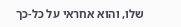שלו, והוא אחראי על כל-כך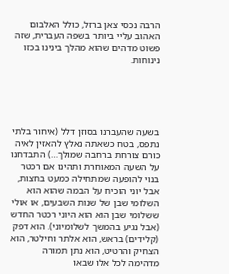הרבה נכסי צאן ברזל, כולל האלבום האהוב עליי ביותר בשפה העברית, שזה פשוט מדהים שהוא מהלך בינינו בכזו נינוחות.





בשעה שהעברנו בסוזן דלל (איחור בלתי נתפס, בטח כשאתה נאלץ להאזין לאיה כורם צורחת ברחבה שמולך…) התבדחנו על השעה המאוחרת ותהינו אם רכטר בנוי להופעה שמתחילה כמעט בחצות, אבל יוני הוכיח על הבמה שהוא הוא השלומי שבן של שנות השבעים, או אולי ששלומי שבן הוא הוא היוני רכטר החדש (אבל נגיע בהמשך לשלומיוני). הוא דפק (קלידים) בראש, הוא אלתר וחילטר, הוא הצחיק והרטיט, הוא נתן תמורה מדהימה לכל אלו שבאו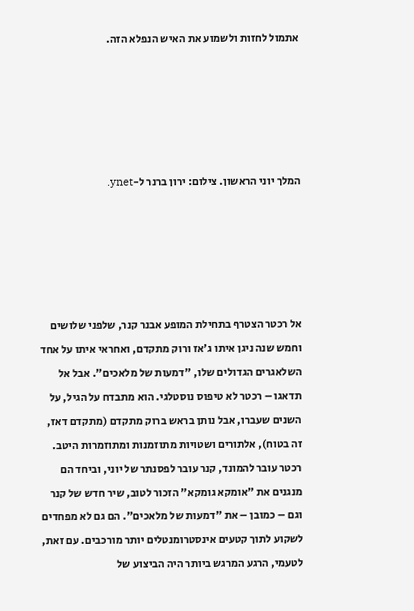אתמול לחזות ולשמוע את האיש הנפלא הזה.





המלך יוני הראשון. צילום: ירון ברנר ל-ynet.





אל רכטר הצטרף בתחילת המופע אבנר קנר, שלפני שלושים וחמש שנה ניגן איתו ג'אז ורוק מתקדם, ואחראי איתו על אחד השלאגרים הגדולים שלו, "דמעות של מלאכים". אבל אל תדאגו – רכטר לא טיפוס נוסטלגי. הוא מתבדח על הגיל, על השנים שעברו, אבל נותן בראש ברוק מתקדם (מתקדם דאז, זה בטוח), אלתורים ושטויות מתוזמנות ומתוזמרות היטב. רכטר עובר להמונד, קנר עובר לפסנתר של יוני, וביחד הם מנגנים את "אומקא גומקא" הזכור לטוב, שיר חדש של קנר וגם – כמובן – את "דמעות של מלאכים". הם גם לא מפחדים לשקוע לתוך קטעים אינסטרומנטלים יותר מורכבים. עם זאת, לטעמי, הרגע המרגש ביותר היה הביצוע של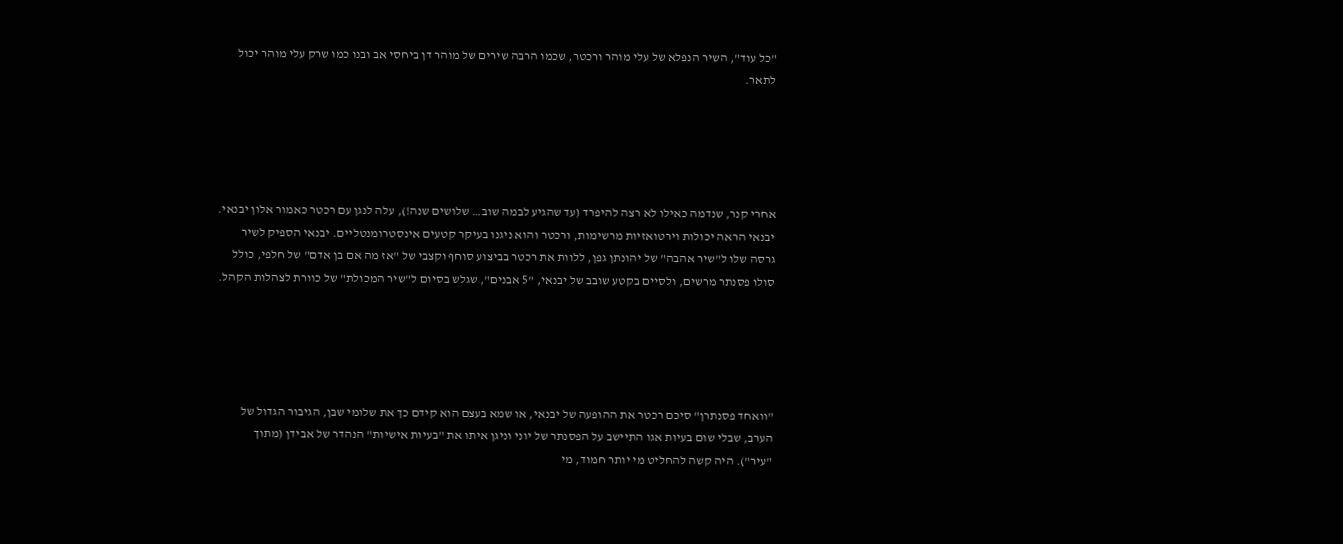"כל עוד", השיר הנפלא של עלי מוהר ורכטר, שכמו הרבה שירים של מוהר דן ביחסי אב ובנו כמו שרק עלי מוהר יכול לתאר.





אחרי קנר, שנדמה כאילו לא רצה להיפרד (עד שהגיע לבמה שוב… שלושים שנה!), עלה לנגן עם רכטר כאמור אלון יבנאי. יבנאי הראה יכולות וירטואזיות מרשימות, ורכטר והוא ניגנו בעיקר קטעים אינסטרומנטליים. יבנאי הספיק לשיר גרסה שלו ל"שיר אהבה" של יהונתן גפן, ללוות את רכטר בביצוע סוחף וקצבי של "אז מה אם בן אדם" של חלפי, כולל סולו פסנתר מרשים, ולסיים בקטע שובב של יבנאי, "5 אבנים", שגלש בסיום ל"שיר המכולת" של כוורת לצהלות הקהל.





"וואחד פסנתרן" סיכם רכטר את ההופעה של יבנאי, או שמא בעצם הוא קידם כך את שלומי שבן, הגיבור הגדול של הערב, שבלי שום בעיות אגו התיישב על הפסנתר של יוני וניגן איתו את "בעיות אישיות" הנהדר של אבידן (מתוך "עיר"). היה קשה להחליט מי יותר חמוד, מי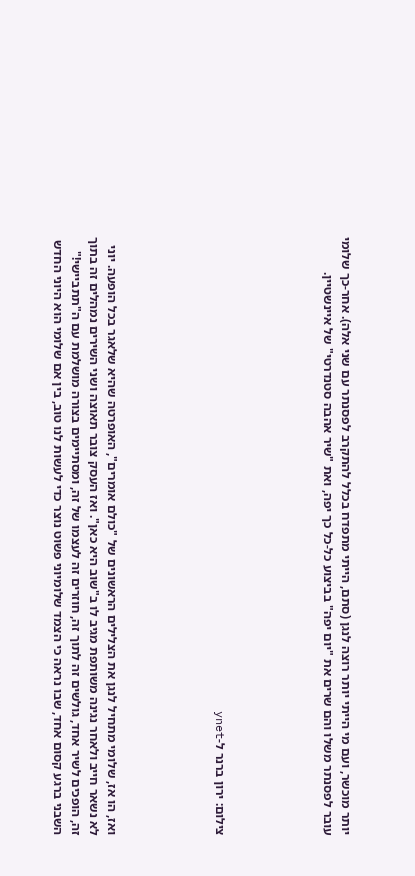יותר מוכשר, ועם מי הייתי יותר רוצה לנגן (סתם, הייתי מתפדח בכלל להתקרב לפסנתר עם שני אלה). אחר-כך שלומי עובר לפסנתר משלו והם שרים את "יום יפה" בביצוע כל-כל כך יפה, ואת "שיר אהבה סטנדרטי" של איינשטיין.





צילום: ירון ברנר ל-ynet





ואז, הו אז, שלומי מתחיל לנגן את הצלילים הראשונים של "כולם אומרים", האופרטה שהיא שלאגר בכל הופעה. יוני לא נשאר חייב ולאחר נגינה משותפת מגיב לו ב"שוב היא כאן". ואז העסק צובר תאוצה ושני השירים נמהלים זה בתוך זה, הופכים לשיר אחד, גולשים זה לתוך זה, חוזרים זה לעצמו של זה, ומסתיימים בצורה מושלמת עם ה"תתביישי!" השבני ברגע קסום אחד, שבו נראה כי הצמד שלומיוני פשוט נוצר כדי לעשות לנו טוב, בין אם שלומי הוא היוני החדש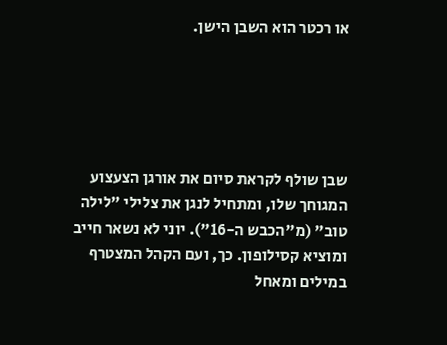או רכטר הוא השבן הישן.





שבן שולף לקראת סיום את אורגן הצעצוע המגוחך שלו, ומתחיל לנגן את צלילי "לילה טוב" (מ"הכבש ה-16"). יוני לא נשאר חייב ומוציא קסילופון. כך, ועם הקהל המצטרף במילים ומאחל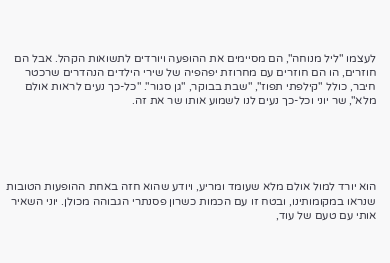לעצמו "ליל מנוחה", הם מסיימים את ההופעה ויורדים לתשואות הקהל. אבל הם חוזרים, הו הם חוזרים עם מחרוזת יפהפיה של שירי הילדים הנהדרים שרכטר חיבר, כולל "קילפתי תפוז", "שבת בבוקר, "גן סגור". "כל-כך נעים לראות אולם מלא", שר יוני וכל-כך נעים לנו לשמוע אותו שר את זה.





הוא יורד למול אולם מלא שעומד ומריע, ויודע שהוא חזה באחת ההופעות הטובות שנראו במקומותינו, ובטח זו עם הכמות כשרון פסנתרי הגבוהה מכולן. יוני השאיר אותי עם טעם של עוד,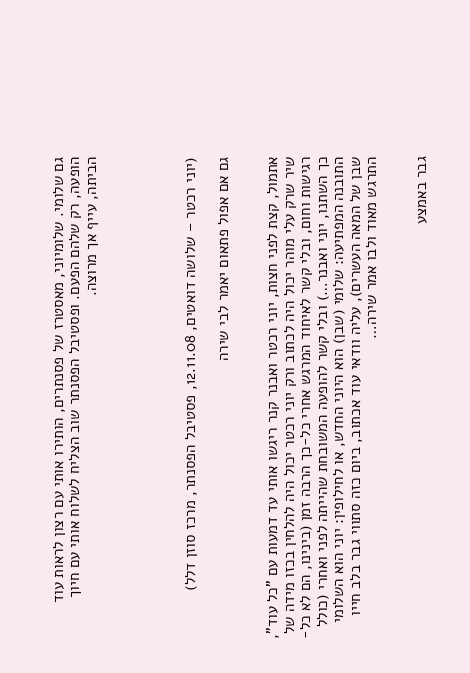גם שלומי. שלומיוני, מאסטרז של פסנתרים, הותירו אותי עם רצון לראות עוד הופעה, רק שלהם הפעם. ופסטיבל הפסנתר שוב הצליח לשלוח אותי עם חיוך הביתה, עייף אך מרוצה.





(יוני רכטר – שלושה דואטים, 12.11.08, פסטיבל הפסנתר, מרכז סוזן דלל)

גם אם אפול פתאום יאמר לבי שירה


אתמול, קצת לפני חצות, יוני רכטר ואבנר קנר ריגשו אותי עד דמעות עם "כל עוד", שיר שרק עלי מוהר יכול היה לכתוב ורק יוני רכטר יכול היה להלחין בכזו מידה של רגישות וחום, ובלי קשר לאיחוד המרגש אחרי כל-כך הרבה זמן (בינינו, הם לא כל-כך השתנו, יוני ואבנר…) ובלי קשר להופעה המשובחת שהייתה לפני ואחרי (כולל התובנה המפתיעה: שלומי (שבן) הוא היוני החדש, או לחילופין: יוני הוא השלומי שבן של המאה העשרים), עליה וודאי עוד אכתוב, ביום כזה סתווי גבר בלב חייו התרגש מאוד ולבו אמר שירה…


גבר באמצע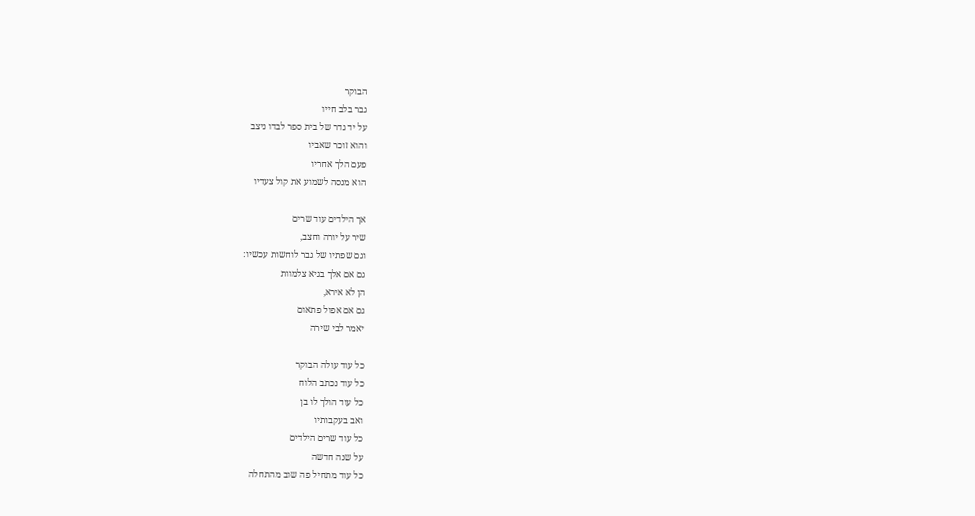הבוקר
גבר בלב חייו
על יד גדר של בית ספר לבדו ניצב
והוא זוכר שאביו
פעם הלך אחריו
הוא מנסה לשמוע את קול צעדיו

אך הילדים עוד שרים
שיר על יורה וחצב,
וגם שפתיו של גבר לוחשות עכשיו:
גם אם אלך בגיא צלמוות
הן לא אירא,
גם אם אפול פתאום
יאמר לבי שירה

כל עוד עולה הבוקר
כל עוד נכתב הלוח
כל עוד הולך לו בן
ואב בעקבותיו
כל עוד שרים הילדים
על שנה חדשה
כל עוד מתחיל פה שוב מהתחלה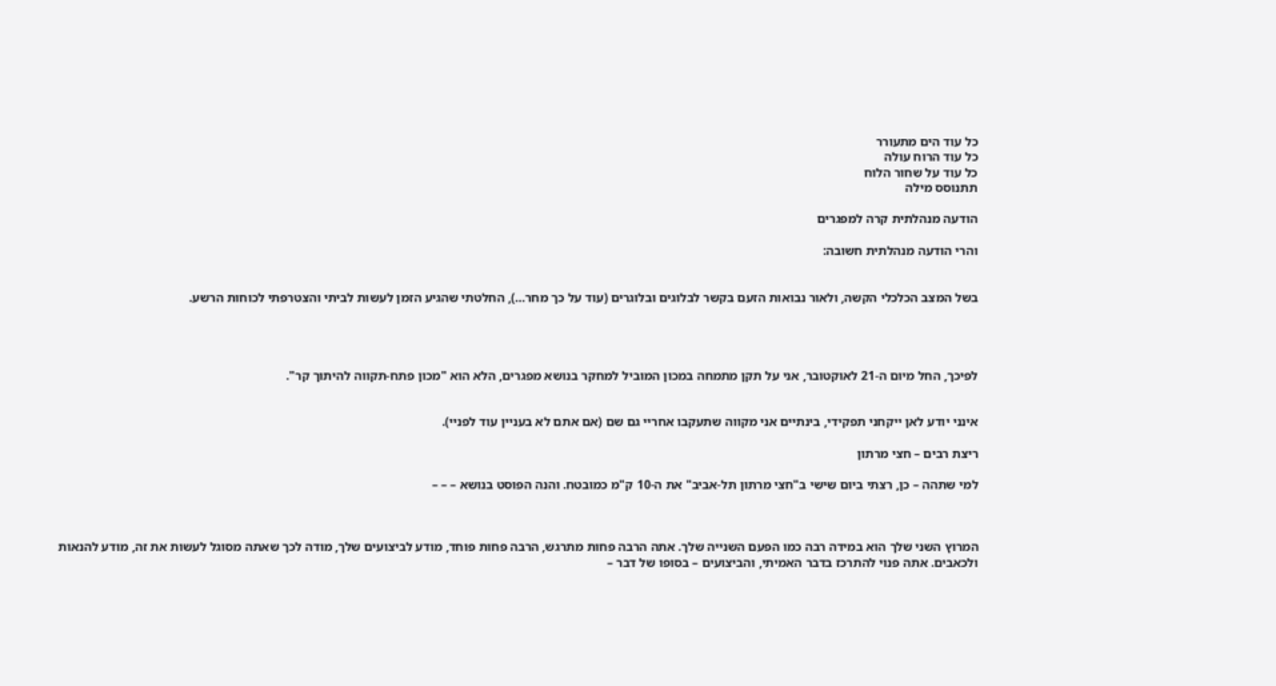כל עוד הים מתעורר
כל עוד הרוח עולה
כל עוד על שחור הלוח
תתנוסס מילה

הודעה מנהלתית קרה למפגרים

והרי הודעה מנהלתית חשובה:


בשל המצב הכלכלי הקשה, ולאור נבואות הזעם בקשר לבלוגים ובלוגרים (עוד על כך מחר…), החלטתי שהגיע הזמן לעשות לביתי והצטרפתי לכוחות הרשע.




לפיכך, החל מיום ה-21 לאוקטובר, אני על תקן מתמחה במכון המוביל למחקר בנושא מפגרים, הלא הוא "מכון פתח-תקווה להיתוך קר".


אינני יודע לאן ייקחני תפקידי, בינתיים אני מקווה שתעקבו אחריי גם שם (אם אתם לא בעניין עוד לפניי).

ריצת רבים – חצי מרתון

למי שתהה – כן, רצתי ביום שישי ב"חצי מרתון תל-אביב" את ה-10 ק"מ כמובטח. והנה הפוסט בנושא – – –



המרוץ השני שלך הוא במידה רבה כמו הפעם השנייה שלך. אתה הרבה פחות מתרגש, הרבה פחות פוחד, מודע לביצועים שלך, מודה לכך שאתה מסוגל לעשות את זה, מודע להנאות ולכאבים. אתה פנוי להתרכז בדבר האמיתי, והביצועים – בסופו של דבר –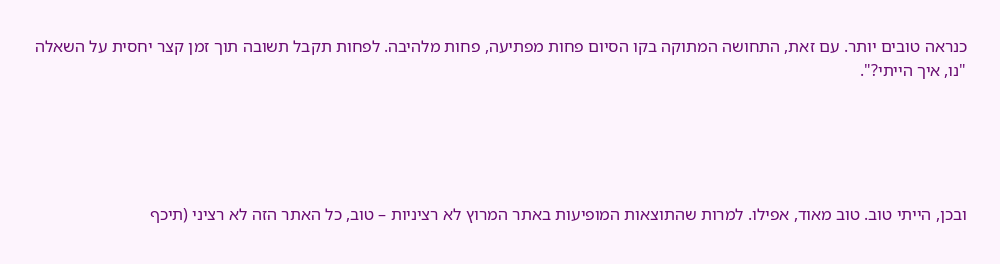כנראה טובים יותר. עם זאת, התחושה המתוקה בקו הסיום פחות מפתיעה, פחות מלהיבה. לפחות תקבל תשובה תוך זמן קצר יחסית על השאלה "נו, איך הייתי?".





ובכן, הייתי טוב. טוב מאוד, אפילו. למרות שהתוצאות המופיעות באתר המרוץ לא רציניות – טוב, כל האתר הזה לא רציני (תיכף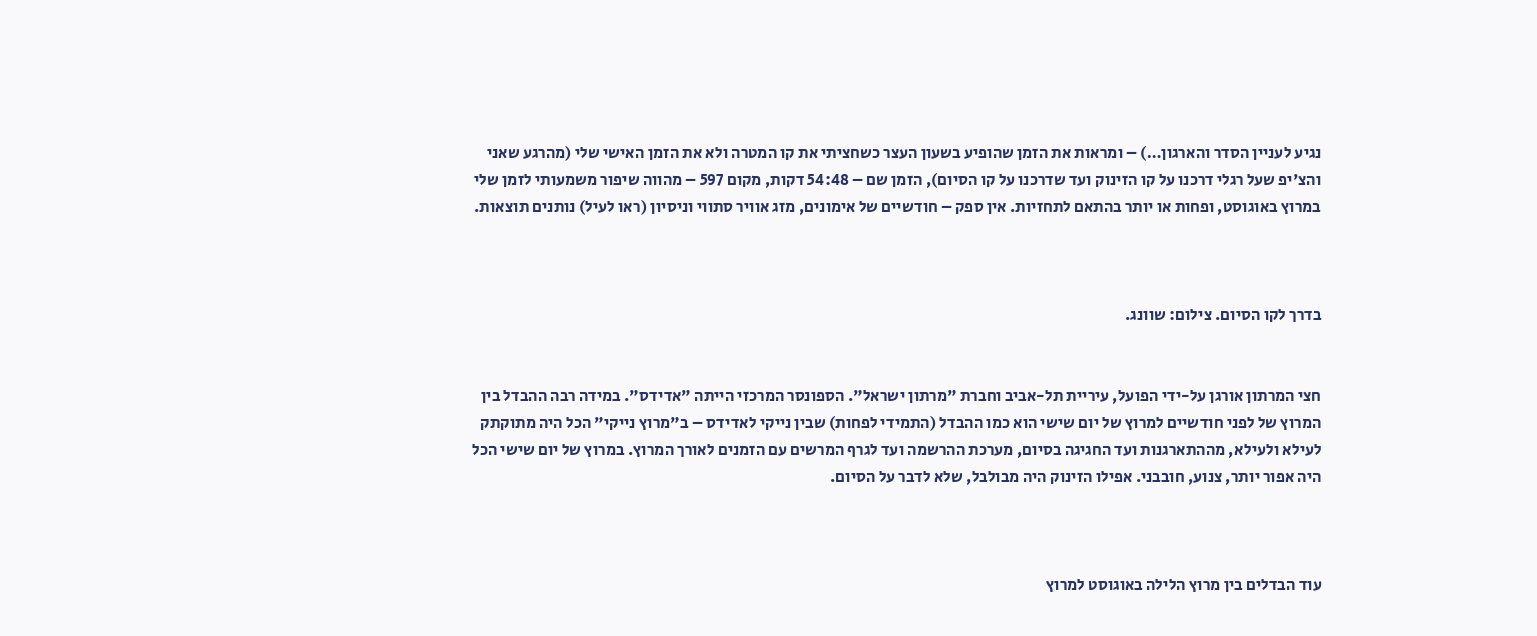נגיע לעניין הסדר והארגון…) – ומראות את הזמן שהופיע בשעון העצר כשחציתי את קו המטרה ולא את הזמן האישי שלי (מהרגע שאני והצ'יפ שעל רגלי דרכנו על קו הזינוק ועד שדרכנו על קו הסיום), הזמן שם – 54:48 דקות, מקום 597 – מהווה שיפור משמעותי לזמן שלי במרוץ באוגוסט, ופחות או יותר בהתאם לתחזיות. אין ספק – חודשיים של אימונים, מזג אוויר סתווי וניסיון (ראו לעיל) נותנים תוצאות.



בדרך לקו הסיום. צילום: שוונג.


חצי המרתון אורגן על-ידי הפועל, עיריית תל-אביב וחברת "מרתון ישראל". הספונסר המרכזי הייתה "אדידס". במידה רבה ההבדל בין המרוץ של לפני חודשיים למרוץ של יום שישי הוא כמו ההבדל (התמידי לפחות) שבין נייקי לאדידס – ב"מרוץ נייקי" הכל היה מתוקתק לעילא ולעילא, מההתארגנות ועד החגיגה בסיום, מערכת ההרשמה ועד לגרף המרשים עם הזמנים לאורך המרוץ. במרוץ של יום שישי הכל היה אפור יותר, צנוע, חובבני. אפילו הזינוק היה מבולבל, שלא לדבר על הסיום.



עוד הבדלים בין מרוץ הלילה באוגוסט למרוץ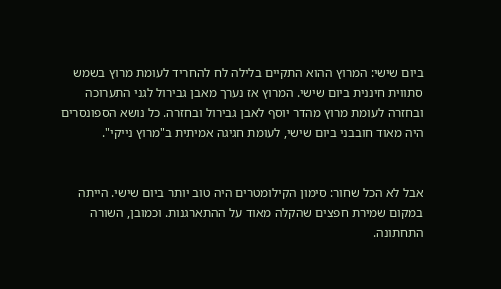ביום שישי: המרוץ ההוא התקיים בלילה לח להחריד לעומת מרוץ בשמש סתווית חיננית ביום שישי. המרוץ אז נערך מאבן גבירול לגני התערוכה ובחזרה לעומת מרוץ מהדר יוסף לאבן גבירול ובחזרה. כל נושא הספונסרים היה מאוד חובבני ביום שישי, לעומת חגיגה אמיתית ב"מרוץ נייקי".


אבל לא הכל שחור: סימון הקילומטרים היה טוב יותר ביום שישי. הייתה במקום שמירת חפצים שהקלה מאוד על ההתארגנות. וכמובן, השורה התחתונה.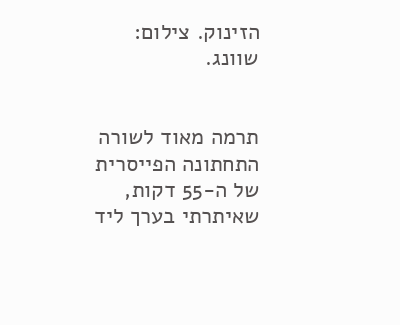הזינוק. צילום: שוונג.


תרמה מאוד לשורה התחתונה הפייסרית של ה-55 דקות, שאיתרתי בערך ליד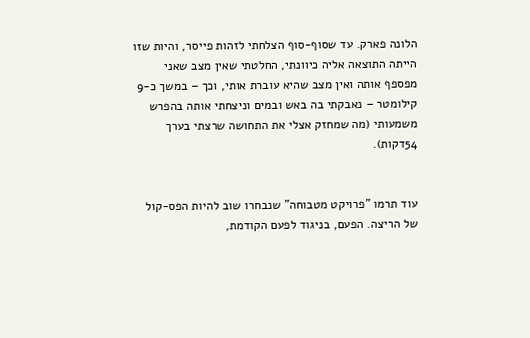הלונה פארק. עד שסוף-סוף הצלחתי לזהות פייסר, והיות שזו הייתה התוצאה אליה כיוונתי, החלטתי שאין מצב שאני מפספף אותה ואין מצב שהיא עוברת אותי, וכך – במשך כ-9 קילומטר – נאבקתי בה באש ובמים וניצחתי אותה בהפרש משמעותי (מה שמחזק אצלי את התחושה שרצתי בערך 54דקות).


עוד תרמו "פרויקט מטבוחה" שנבחרו שוב להיות הפס-קול של הריצה. הפעם, בניגוד לפעם הקודמת,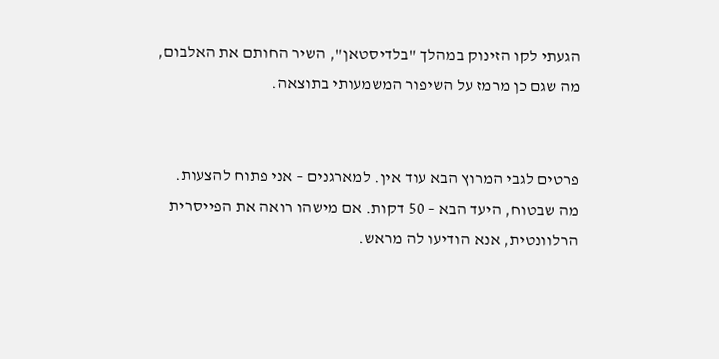הגעתי לקו הזינוק במהלך "בלדיסטאן", השיר החותם את האלבום, מה שגם כן מרמז על השיפור המשמעותי בתוצאה.


פרטים לגבי המרוץ הבא עוד אין. למארגנים – אני פתוח להצעות.
מה שבטוח, היעד הבא – 50 דקות. אם מישהו רואה את הפייסרית הרלוונטית, אנא הודיעו לה מראש.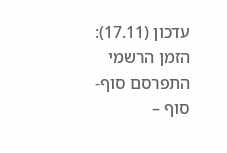עדכון (17.11): הזמן הרשמי התפרסם סוף-סוף –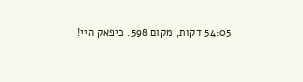54:05 דקות, מקום 598. כיפאק היי!